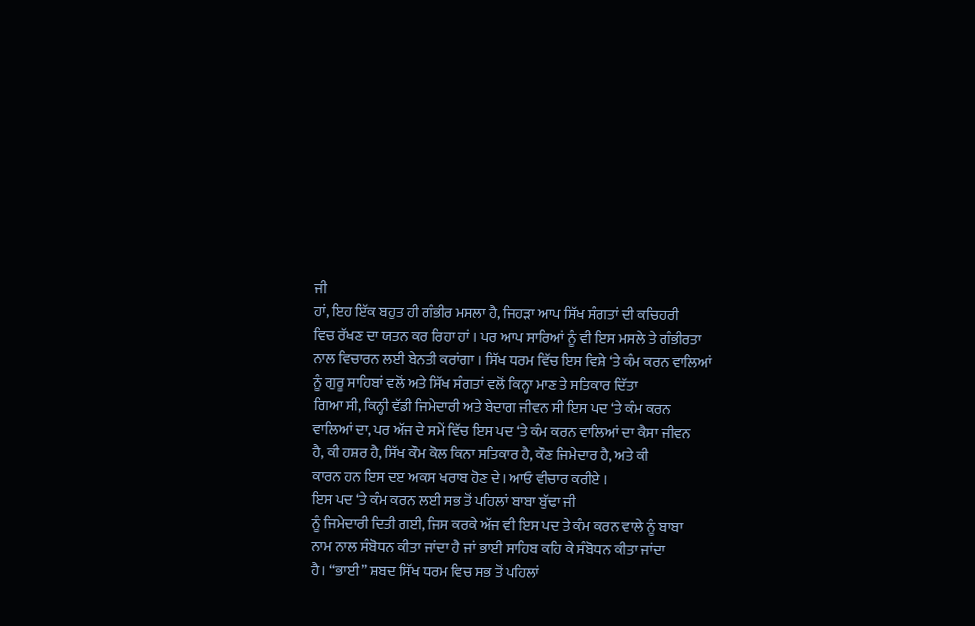ਜੀ
ਹਾਂ, ਇਹ ਇੱਕ ਬਹੁਤ ਹੀ ਗੰਭੀਰ ਮਸਲਾ ਹੈ, ਜਿਹੜਾ ਆਪ ਸਿੱਖ ਸੰਗਤਾਂ ਦੀ ਕਚਿਹਰੀ
ਵਿਚ ਰੱਖਣ ਦਾ ਯਤਨ ਕਰ ਰਿਹਾ ਹਾਂ । ਪਰ ਆਪ ਸਾਰਿਆਂ ਨੂੰ ਵੀ ਇਸ ਮਸਲੇ ਤੇ ਗੰਭੀਰਤਾ
ਨਾਲ ਵਿਚਾਰਨ ਲਈ ਬੇਨਤੀ ਕਰਾਂਗਾ । ਸਿੱਖ ਧਰਮ ਵਿੱਚ ਇਸ ਵਿਸ਼ੇ ‘ਤੇ ਕੰਮ ਕਰਨ ਵਾਲਿਆਂ
ਨੂੰ ਗੁਰੂ ਸਾਹਿਬਾਂ ਵਲੋਂ ਅਤੇ ਸਿੱਖ ਸੰਗਤਾਂ ਵਲੋਂ ਕਿਨ੍ਹਾ ਮਾਣ ਤੇ ਸਤਿਕਾਰ ਦਿੱਤਾ
ਗਿਆ ਸੀ, ਕਿਨ੍ਹੀ ਵੱਡੀ ਜਿਮੇਦਾਰੀ ਅਤੇ ਬੇਦਾਗ ਜੀਵਨ ਸੀ ਇਸ ਪਦ ‘ਤੇ ਕੰਮ ਕਰਨ
ਵਾਲਿਆਂ ਦਾ, ਪਰ ਅੱਜ ਦੇ ਸਮੇਂ ਵਿੱਚ ਇਸ ਪਦ ‘ਤੇ ਕੰਮ ਕਰਨ ਵਾਲਿਆਂ ਦਾ ਕੈਸਾ ਜੀਵਨ
ਹੈ, ਕੀ ਹਸ਼ਰ ਹੈ, ਸਿੱਖ ਕੌਮ ਕੋਲ ਕਿਨਾ ਸਤਿਕਾਰ ਹੈ, ਕੌਣ ਜਿਮੇਦਾਰ ਹੈ, ਅਤੇ ਕੀ
ਕਾਰਨ ਹਨ ਇਸ ਦੲ ਅਕਸ ਖਰਾਬ ਹੋਣ ਦੇ। ਆਓ ਵੀਚਾਰ ਕਰੀਏ ।
ਇਸ ਪਦ ‘ਤੇ ਕੰਮ ਕਰਨ ਲਈ ਸਭ ਤੋਂ ਪਹਿਲਾਂ ਬਾਬਾ ਬੁੱਢਾ ਜੀ
ਨੂੰ ਜਿਮੇਦਾਰੀ ਦਿਤੀ ਗਈ, ਜਿਸ ਕਰਕੇ ਅੱਜ ਵੀ ਇਸ ਪਦ ਤੇ ਕੰਮ ਕਰਨ ਵਾਲੇ ਨੂੰ ਬਾਬਾ
ਨਾਮ ਨਾਲ ਸੰਬੋਧਨ ਕੀਤਾ ਜਾਂਦਾ ਹੈ ਜਾਂ ਭਾਈ ਸਾਹਿਬ ਕਹਿ ਕੇ ਸੰਬੋਧਨ ਕੀਤਾ ਜਾਂਦਾ
ਹੈ। “ਭਾਈ” ਸ਼ਬਦ ਸਿੱਖ ਧਰਮ ਵਿਚ ਸਭ ਤੋਂ ਪਹਿਲਾਂ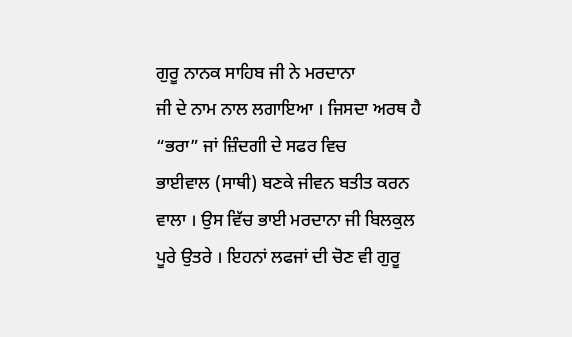ਗੁਰੂ ਨਾਨਕ ਸਾਹਿਬ ਜੀ ਨੇ ਮਰਦਾਨਾ
ਜੀ ਦੇ ਨਾਮ ਨਾਲ ਲਗਾਇਆ । ਜਿਸਦਾ ਅਰਥ ਹੈ “ਭਰਾ” ਜਾਂ ਜ਼ਿੰਦਗੀ ਦੇ ਸਫਰ ਵਿਚ
ਭਾਈਵਾਲ (ਸਾਥੀ) ਬਣਕੇ ਜੀਵਨ ਬਤੀਤ ਕਰਨ ਵਾਲਾ । ਉਸ ਵਿੱਚ ਭਾਈ ਮਰਦਾਨਾ ਜੀ ਬਿਲਕੁਲ
ਪੂਰੇ ਉਤਰੇ । ਇਹਨਾਂ ਲਫਜਾਂ ਦੀ ਚੋਣ ਵੀ ਗੁਰੂ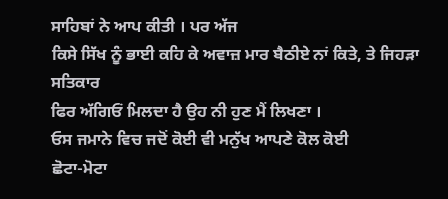ਸਾਹਿਬਾਂ ਨੇ ਆਪ ਕੀਤੀ । ਪਰ ਅੱਜ
ਕਿਸੇ ਸਿੱਖ ਨੂੰ ਭਾਈ ਕਹਿ ਕੇ ਅਵਾਜ਼ ਮਾਰ ਬੈਠੀਏ ਨਾਂ ਕਿਤੇ, ਤੇ ਜਿਹੜਾ ਸਤਿਕਾਰ
ਫਿਰ ਅੱਗਿਓਂ ਮਿਲਦਾ ਹੈ ਉਹ ਨੀ ਹੁਣ ਮੈਂ ਲਿਖਣਾ ।
ਓਸ ਜਮਾਨੇ ਵਿਚ ਜਦੋਂ ਕੋਈ ਵੀ ਮਨੁੱਖ ਆਪਣੇ ਕੋਲ ਕੋਈ
ਛੋਟਾ-ਮੋਟਾ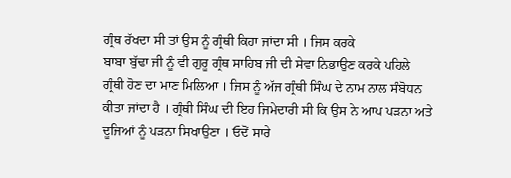ਗ੍ਰੰਥ ਰੱਖਦਾ ਸੀ ਤਾਂ ਉਸ ਨੂੰ ਗ੍ਰੰਥੀ ਕਿਹਾ ਜਾਂਦਾ ਸੀ । ਜਿਸ ਕਰਕੇ
ਬਾਬਾ ਬੁੱਢਾ ਜੀ ਨੂੰ ਵੀ ਗੁਰੂ ਗ੍ਰੰਥ ਸਾਹਿਬ ਜੀ ਦੀ ਸੇਵਾ ਨਿਭਾਉਣ ਕਰਕੇ ਪਹਿਲੇ
ਗ੍ਰੰਥੀ ਹੋਣ ਦਾ ਮਾਣ ਮਿਲਿਆ । ਜਿਸ ਨੂੰ ਅੱਜ ਗ੍ਰੰਥੀ ਸਿੰਘ ਦੇ ਨਾਮ ਨਾਲ ਸੰਬੋਧਨ
ਕੀਤਾ ਜਾਂਦਾ ਹੈ । ਗ੍ਰੰਥੀ ਸਿੰਘ ਦੀ ਇਹ ਜਿਮੇਦਾਰੀ ਸੀ ਕਿ ਉਸ ਨੇ ਆਪ ਪੜਨਾ ਅਤੇ
ਦੂਜਿਆਂ ਨੂੰ ਪੜਨਾ ਸਿਖਾਉਣਾ । ਓਦੋਂ ਸਾਰੇ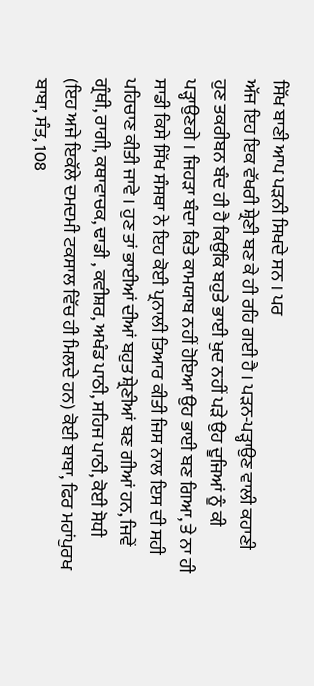ਸਿੱਖ ਬਾਣੀ ਆਪ ਪੜਨੀ ਸਿਖਦੇ ਸਨ । ਪਰ
ਅੱਜ ਇਹ ਇਕ ਵੱਖਰੀ ਸ਼੍ਰੇਣੀ ਬਣ ਕੇ ਹੀ ਰਹਿ ਗਈ ਹੈ । ਪੜਨ-ਪੜ੍ਹਾਉਣ ਵਾਲੀ ਕਹਾਣੀ
ਹੁਣ ਤਕਰੀਬਨ ਬੰਦ ਹੀ ਹੈ ਕਿਉਂਕਿ ਬਹੁਤੇ ਭਾਈ ਖੁਦ ਨਹੀਂ ਪੜੇ ਉਹ ਦੂਜਿਆਂ ਨੂੰ ਕੀ
ਪੜ੍ਹਾਉਣਗੇ । ਜਿਹੜਾ ਬੰਦਾ ਕਿਤੇ ਕਾਮਯਾਬ ਨਹੀਂ ਹੋਇਆ ਉਹ ਭਾਈ ਬਣ ਗਿਆ, ਤੇ ਨਾ ਹੀ
ਸਾਡੀ ਕਿਸੇ ਸਿੱਖ ਸੰਸਥਾ ਨੇ ਇਹ ਕੋਈ ਪ੍ਰਨਾਲੀ ਤਿਆਰ ਕੀਤੀ ਜਿਸ ਨਾਲ ਇਸ ਦੀ ਸਹੀ
ਪਹਿਚਾਣ ਕੀਤੀ ਜਾਵੇ । ਹੁਣ ਤਾਂ ਭਾਈਆਂ ਦੀਆਂ ਬਹੁਤ ਸ਼੍ਰੇਣੀਆਂ ਬਣ ਗੀਆਂ ਹਨ, ਜਿਵੇਂ
ਗ੍ਰੰਥੀ, ਰਾਗੀ, ਕਥਾਵਾਚਕ, ਢਾਡੀ , ਕਵੀਸ਼ਰ, ਅਖੰਡ ਪਾਠੀ, ਸਹਿਜ ਪਾਠੀ, ਕੋਈ ਸੋਧੀ
(ਇਹ ਅਜੇ ਇਕੱਲੇ ਦਮਦਮੀ ਟਕਸਾਲ ਵਿੱਚ ਹੀ ਮਿਲਦੇ ਹਨ) ਕੋਈ ਬਾਬਾ, ਫਿਰ ਮਹਾਂਪੁਰਖ
ਬਾਬਾ, ਸੰਤ, 108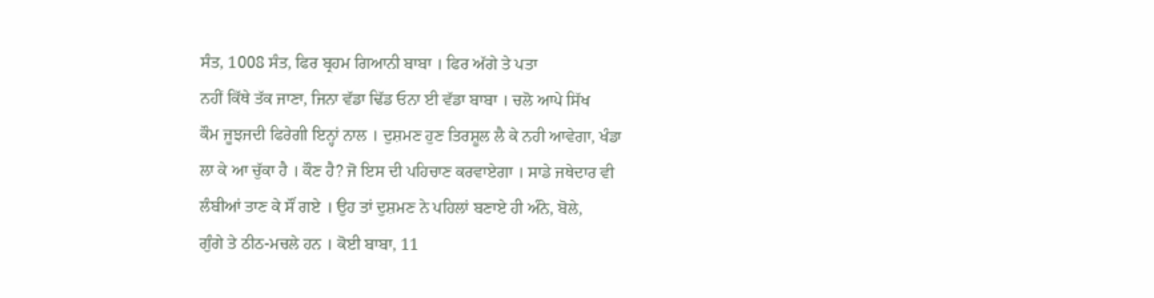ਸੰਤ, 1008 ਸੰਤ, ਫਿਰ ਬ੍ਰਹਮ ਗਿਆਨੀ ਬਾਬਾ । ਫਿਰ ਅੱਗੇ ਤੇ ਪਤਾ
ਨਹੀਂ ਕਿੱਥੇ ਤੱਕ ਜਾਣਾ, ਜਿਨਾ ਵੱਡਾ ਢਿੱਡ ਓਨਾ ਈ ਵੱਡਾ ਬਾਬਾ । ਚਲੋ ਆਪੇ ਸਿੱਖ
ਕੌਮ ਜੂਝਜਦੀ ਫਿਰੇਗੀ ਇਨ੍ਹਾਂ ਨਾਲ । ਦੁਸ਼ਮਣ ਹੁਣ ਤਿਰਸ਼ੂਲ ਲੈ ਕੇ ਨਹੀ ਆਵੇਗਾ, ਖੰਡਾ
ਲਾ ਕੇ ਆ ਚੁੱਕਾ ਹੈ । ਕੌਣ ਹੈ? ਜੋ ਇਸ ਦੀ ਪਹਿਚਾਣ ਕਰਵਾਏਗਾ । ਸਾਡੇ ਜਥੇਦਾਰ ਵੀ
ਲੰਬੀਆਂ ਤਾਣ ਕੇ ਸੌਂ ਗਏ । ਉਹ ਤਾਂ ਦੁਸ਼ਮਣ ਨੇ ਪਹਿਲਾਂ ਬਣਾਏ ਹੀ ਅੰਨੇ, ਬੋਲੇ,
ਗੁੰਗੇ ਤੇ ਠੀਠ-ਮਚਲੇ ਹਨ । ਕੋਈ ਬਾਬਾ, 11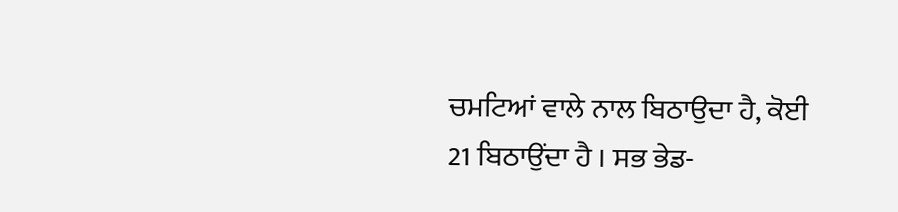ਚਮਟਿਆਂ ਵਾਲੇ ਨਾਲ ਬਿਠਾਉਦਾ ਹੈ, ਕੋਈ
21 ਬਿਠਾਉਂਦਾ ਹੈ । ਸਭ ਭੇਡ-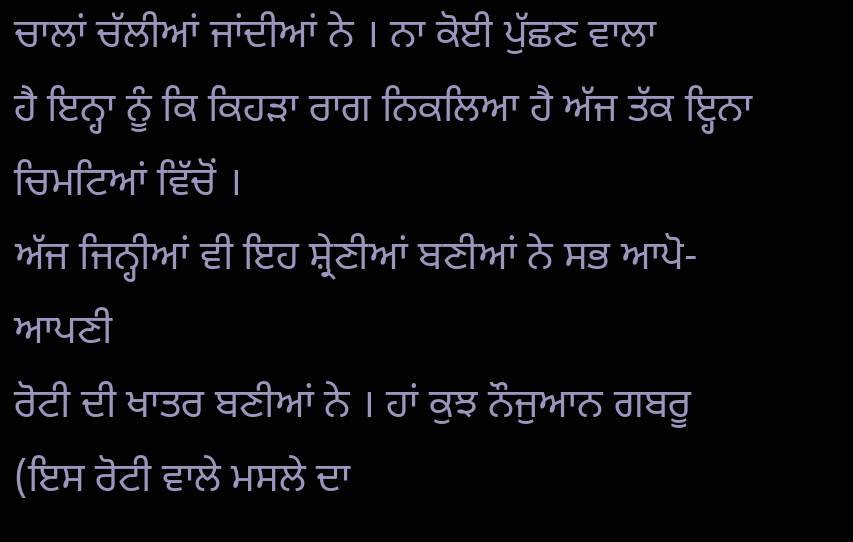ਚਾਲਾਂ ਚੱਲੀਆਂ ਜਾਂਦੀਆਂ ਨੇ । ਨਾ ਕੋਈ ਪੁੱਛਣ ਵਾਲਾ
ਹੈ ਇਨ੍ਹਾ ਨੂੰ ਕਿ ਕਿਹੜਾ ਰਾਗ ਨਿਕਲਿਆ ਹੈ ਅੱਜ ਤੱਕ ਇ੍ਹਨਾ ਚਿਮਟਿਆਂ ਵਿੱਚੋਂ ।
ਅੱਜ ਜਿਨ੍ਹੀਆਂ ਵੀ ਇਹ ਸ਼੍ਰੇਣੀਆਂ ਬਣੀਆਂ ਨੇ ਸਭ ਆਪੋ-ਆਪਣੀ
ਰੋਟੀ ਦੀ ਖਾਤਰ ਬਣੀਆਂ ਨੇ । ਹਾਂ ਕੁਝ ਨੌਜੁਆਨ ਗਬਰੂ (ਇਸ ਰੋਟੀ ਵਾਲੇ ਮਸਲੇ ਦਾ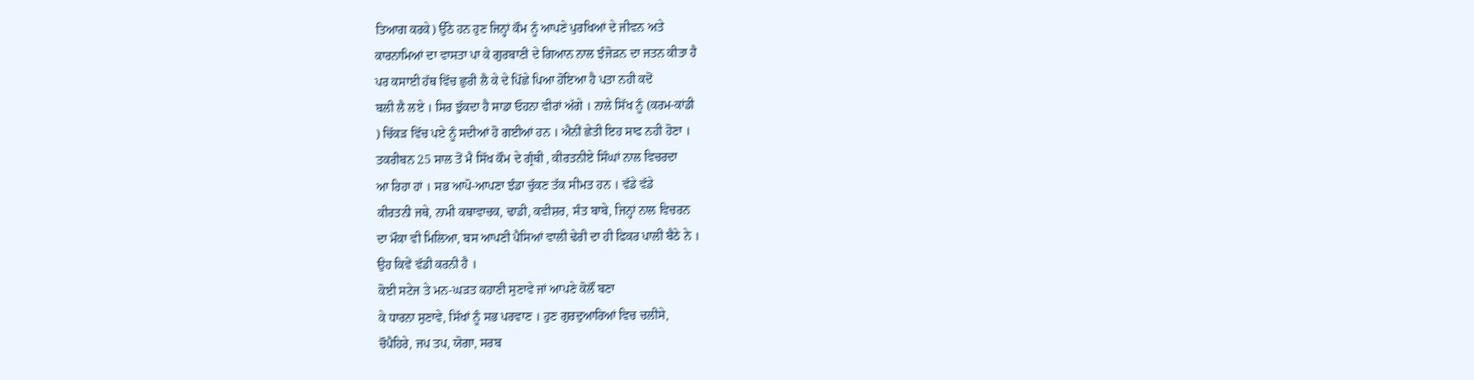ਤਿਆਗ ਕਰਕੇ) ਉੱਠੇ ਹਨ ਹੁਣ ਜਿਨ੍ਹਾਂ ਕੌਮ ਨੂੰ ਆਪਣੇ ਪੁਰਖਿਆਂ ਦੇ ਜੀਵਨ ਅਤੇ
ਕਾਰਨਾਮਿਆਂ ਦਾ ਵਾਸਤਾ ਪਾ ਕੇ ਗੁਰਬਾਣੀ ਦੇ ਗਿਆਨ ਨਾਲ ਝੰਜੋੜਨ ਦਾ ਜਤਨ ਕੀਤਾ ਹੈ
ਪਰ ਕਸਾਈ ਹੱਥ ਵਿੱਚ ਛੁਰੀ ਲੈ ਕੇ ਦੇ ਪਿੱਛੇ ਪਿਆ ਹੋਇਆ ਹੈ ਪਤਾ ਨਹੀ ਕਦੋਂ
ਬਲੀ ਲੈ ਲਏ । ਸਿਰ ਝੁੱਕਦਾ ਹੈ ਸਾਡਾ ਓਹਨਾ ਵੀਰਾਂ ਅੱਗੇ । ਨਾਲੇ ਸਿੱਖ ਨੂੰ (ਕਰਮ-ਕਾਂਡੀ
) ਚਿੱਕੜ ਵਿੱਚ ਪਏ ਨੂੰ ਸਦੀਆਂ ਹੋ ਗਈਆਂ ਹਨ । ਐਨੀਂ ਛੇਤੀ ਇਹ ਸਾਫ ਨਹੀ ਹੋਣਾ ।
ਤਕਰੀਬਨ 25 ਸਾਲ ਤੋਂ ਮੈ ਸਿੱਖ ਕੌਮ ਦੇ ਗ੍ਰੰਥੀ , ਕੀਰਤਨੀਏ ਸਿੰਘਾਂ ਨਾਲ ਵਿਚਰਦਾ
ਆ ਰਿਹਾ ਹਾਂ । ਸਭ ਆਪੋ-ਆਪਣਾ ਝੰਡਾ ਚੁੱਕਣ ਤੱਕ ਸੀਮਤ ਹਨ । ਵੱਡੇ ਵੱਡੇ
ਕੀਰਤਨੀ ਜਥੇ, ਨਾਮੀ ਕਥਾਵਾਚਕ, ਢਾਡੀ, ਕਵੀਸ਼ਰ, ਸੰਤ ਬਾਬੇ, ਜਿਨ੍ਹਾਂ ਨਾਲ ਵਿਚਰਨ
ਦਾ ਮੌਕਾ ਵੀ ਮਿਲਿਆ, ਬਸ ਆਪਣੀ ਪੈਸਿਆਂ ਵਾਲੀ ਢੇਰੀ ਦਾ ਹੀ ਫਿਕਰ ਪਾਲੀ ਬੈਠੇ ਨੇ ।
ਉਹ ਕਿਵੇਂ ਵੱਡੀ ਕਰਨੀ ਹੈ ।
ਕੋਈ ਸਟੇਜ ਤੇ ਮਨ-ਘੜਤ ਕਹਾਣੀ ਸੁਣਾਵੇ ਜਾਂ ਆਪਣੇ ਕੋਲੌਂ ਬਣਾ
ਕੇ ਧਾਰਨਾ ਸੁਣਾਵੇ, ਸਿੱਖਾਂ ਨੂੰ ਸਭ ਪਰਵਾਣ । ਹੁਣ ਗੁਰਦੁਆਰਿਆਂ ਵਿਚ ਚਲੀਸੇ,
ਚੌਪੈਹਿਰੇ, ਜਪ ਤਪ, ਯੋਗਾ, ਸਰਬ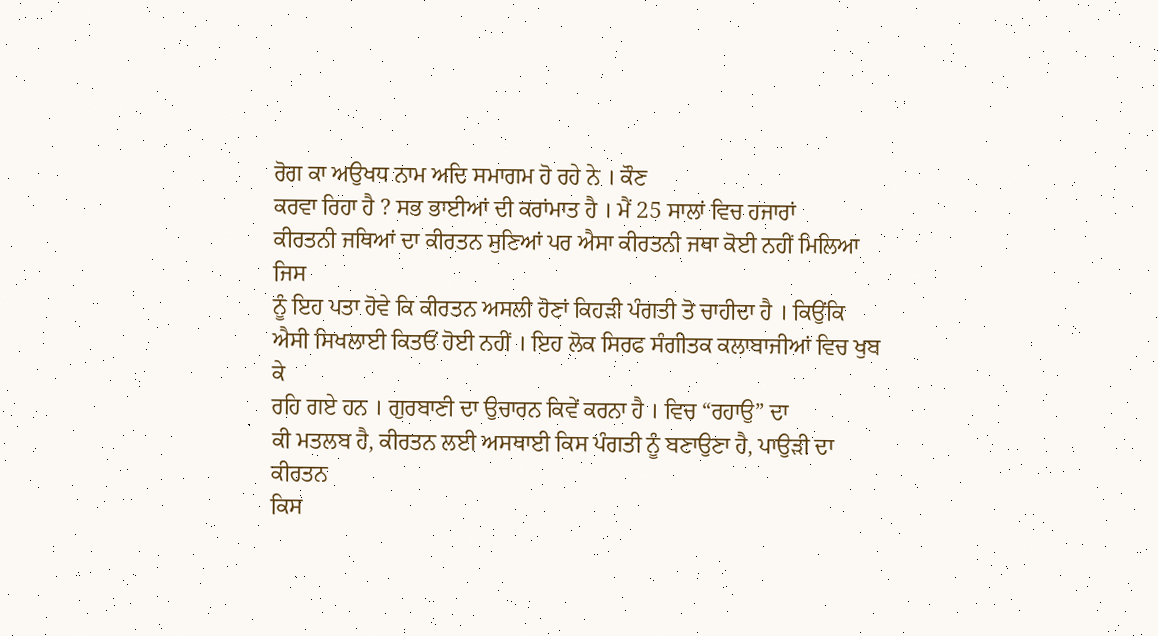ਰੋਗ ਕਾ ਅਉਖਧ ਨਾਮ ਅਦਿ ਸਮਾਗਮ ਹੋ ਰਹੇ ਨੇ । ਕੌਣ
ਕਰਵਾ ਰਿਹਾ ਹੈ ? ਸਭ ਭਾਈਆਂ ਦੀ ਕਰਾਂਮਾਤ ਹੈ । ਮੈਂ 25 ਸਾਲਾਂ ਵਿਚ ਹਜਾਰਾਂ
ਕੀਰਤਨੀ ਜਥਿਆਂ ਦਾ ਕੀਰਤਨ ਸੁਣਿਆਂ ਪਰ ਐਸਾ ਕੀਰਤਨੀ ਜਥਾ ਕੋਈ ਨਹੀਂ ਮਿਲਿਆ ਜਿਸ
ਨੂੰ ਇਹ ਪਤਾ ਹੋਵੇ ਕਿ ਕੀਰਤਨ ਅਸਲੀ ਹੋਣਾਂ ਕਿਹੜੀ ਪੰਗਤੀ ਤੋ ਚਾਹੀਦਾ ਹੈ । ਕਿਉਂਕਿ
ਐਸੀ ਸਿਖਲਾਈ ਕਿਤਓਂ ਹੋਈ ਨਹੀਂ । ਇਹ ਲੋਕ ਸਿਰਫ ਸੰਗੀਤਕ ਕਲਾਬਾਜੀਆਂ ਵਿਚ ਖੁਬ ਕੇ
ਰਹਿ ਗਏ ਹਨ । ਗੁਰਬਾਣੀ ਦਾ ਉਚਾਰਨ ਕਿਵੇਂ ਕਰਨਾ ਹੈ । ਵਿਚ “ਰਹਾਉ” ਦਾ
ਕੀ ਮਤਲਬ ਹੈ, ਕੀਰਤਨ ਲਈ ਅਸਥਾਈ ਕਿਸ ਪੰਗਤੀ ਨੂੰ ਬਣਾਉਣਾ ਹੈ, ਪਾਉੜੀ ਦਾ ਕੀਰਤਨ
ਕਿਸ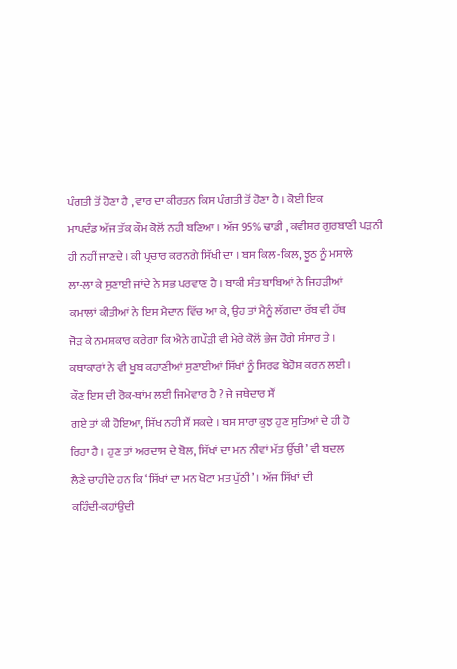ਪੰਗਤੀ ਤੋਂ ਹੋਣਾ ਹੈ , ਵਾਰ ਦਾ ਕੀਰਤਨ ਕਿਸ ਪੰਗਤੀ ਤੋਂ ਹੋਣਾ ਹੈ । ਕੋਈ ਇਕ
ਮਾਪਦੰਡ ਅੱਜ ਤੱਕ ਕੌਮ ਕੋਲੋਂ ਨਹੀ ਬਣਿਆ । ਅੱਜ 95% ਢਾਡੀ , ਕਵੀਸ਼ਰ ਗੁਰਬਾਣੀ ਪੜਨੀ
ਹੀ ਨਹੀਂ ਜਾਣਦੇ । ਕੀ ਪ੍ਰਚਾਰ ਕਰਨਗੇ ਸਿੱਖੀ ਦਾ । ਬਸ ਕਿਲ-ਕਿਲ, ਝੂਠ ਨੂੰ ਮਸਾਲੇ
ਲਾ-ਲਾ ਕੇ ਸੁਣਾਈ ਜਾਂਦੇ ਨੇ ਸਭ ਪਰਵਾਣ ਹੈ । ਬਾਕੀ ਸੰਤ ਬਾਬਿਆਂ ਨੇ ਜਿਹੜੀਆਂ
ਕਮਾਲਾਂ ਕੀਤੀਆਂ ਨੇ ਇਸ ਮੈਦਾਨ ਵਿੱਚ ਆ ਕੇ, ਉਹ ਤਾਂ ਮੈਨੂੰ ਲੱਗਦਾ ਰੱਬ ਵੀ ਹੱਥ
ਜੋੜ ਕੇ ਨਮਸ਼ਕਾਰ ਕਰੇਗਾ ਕਿ ਐਨੇ ਗਪੌੜੀ ਵੀ ਮੇਰੇ ਕੋਲੋਂ ਭੇਜ ਹੋਗੇ ਸੰਸਾਰ ਤੇ ।
ਕਥਾਕਾਰਾਂ ਨੇ ਵੀ ਖੂਬ ਕਹਾਣੀਆਂ ਸੁਣਾਈਆਂ ਸਿੱਖਾਂ ਨੂੰ ਸਿਰਫ ਬੇਹੋਸ਼ ਕਰਨ ਲਈ ।
ਕੌਣ ਇਸ ਦੀ ਰੋਕ-ਥਾਂਮ ਲਈ ਜਿਮੇਵਾਰ ਹੈ ? ਜੇ ਜਥੇਦਾਰ ਸੌਂ
ਗਏ ਤਾਂ ਕੀ ਹੋਇਆ, ਸਿੱਖ ਨਹੀ ਸੌਂ ਸਕਦੇ । ਬਸ ਸਾਰਾ ਕੁਝ ਹੁਣ ਸੁਤਿਆਂ ਦੇ ਹੀ ਹੋ
ਰਿਹਾ ਹੈ । ਹੁਣ ਤਾਂ ਅਰਦਾਸ ਦੇ ਬੋਲ, ਸਿੱਖਾਂ ਦਾ ਮਨ ਨੀਵਾਂ ਮੱਤ ਉੱਚੀ’ ਵੀ ਬਦਲ
ਲੈਣੇ ਚਾਹੀਦੇ ਹਨ ਕਿ ‘ਸਿੱਖਾਂ ਦਾ ਮਨ ਖੋਟਾ ਮਤ ਪੁੱਠੀ’ । ਅੱਜ ਸਿੱਖਾਂ ਦੀ
ਕਹਿੰਦੀ-ਕਹਾਂਉਦੀ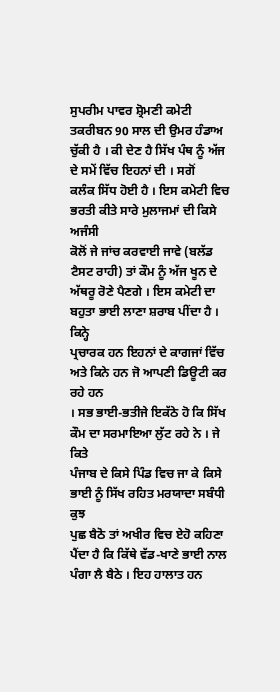ਸੁਪਰੀਮ ਪਾਵਰ ਸ਼੍ਰੋਮਣੀ ਕਮੇਟੀ ਤਕਰੀਬਨ 90 ਸਾਲ ਦੀ ਉਮਰ ਹੰਡਾਅ
ਚੁੱਕੀ ਹੈ । ਕੀ ਦੇਣ ਹੈ ਸਿੱਖ ਪੰਥ ਨੂੰ ਅੱਜ ਦੇ ਸਮੇਂ ਵਿੱਚ ਇਹਨਾਂ ਦੀ । ਸਗੋਂ
ਕਲੰਕ ਸਿੱਧ ਹੋਈ ਹੈ । ਇਸ ਕਮੇਟੀ ਵਿਚ ਭਰਤੀ ਕੀਤੇ ਸਾਰੇ ਮੁਲਾਜਮਾਂ ਦੀ ਕਿਸੇ ਅਜੰਸੀ
ਕੋਲੋਂ ਜੇ ਜਾਂਚ ਕਰਵਾਈ ਜਾਵੇ (ਬਲੱਡ ਟੈਸਟ ਰਾਹੀ) ਤਾਂ ਕੌਮ ਨੂੰ ਅੱਜ ਖੂਨ ਦੇ
ਅੱਥਰੂ ਰੋਣੇ ਪੈਣਗੇ । ਇਸ ਕਮੇਟੀ ਦਾ ਬਹੁਤਾ ਭਾਈ ਲਾਣਾ ਸ਼ਰਾਬ ਪੀਂਦਾ ਹੈ । ਕਿਨ੍ਹੇ
ਪ੍ਰਚਾਰਕ ਹਨ ਇਹਨਾਂ ਦੇ ਕਾਗਜਾਂ ਵਿੱਚ ਅਤੇ ਕਿਨੇ ਹਨ ਜੋ ਆਪਣੀ ਡਿਊਟੀ ਕਰ ਰਹੇ ਹਨ
। ਸਭ ਭਾਈ-ਭਤੀਜੇ ਇਕੱਠੇ ਹੋ ਕਿ ਸਿੱਖ ਕੌਮ ਦਾ ਸਰਮਾਇਆ ਲੁੱਟ ਰਹੇ ਨੇ । ਜੇ ਕਿਤੇ
ਪੰਜਾਬ ਦੇ ਕਿਸੇ ਪਿੰਡ ਵਿਚ ਜਾ ਕੇ ਕਿਸੇ ਭਾਈ ਨੂੰ ਸਿੱਖ ਰਹਿਤ ਮਰਯਾਦਾ ਸਬੰਧੀ ਕੁਝ
ਪੁਛ ਬੈਠੋ ਤਾਂ ਅਖੀਰ ਵਿਚ ਏਹੋ ਕਹਿਣਾ ਪੈਂਦਾ ਹੈ ਕਿ ਕਿੱਥੇ ਵੱਡ-ਖਾਣੇ ਭਾਈ ਨਾਲ
ਪੰਗਾ ਲੈ ਬੈਠੇ । ਇਹ ਹਾਲਾਤ ਹਨ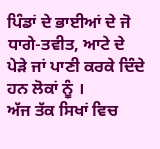ਪਿੰਡਾਂ ਦੇ ਭਾਈਆਂ ਦੇ ਜੋ ਧਾਗੇ-ਤਵੀਤ, ਆਟੇ ਦੇ
ਪੇੜੇ ਜਾਂ ਪਾਣੀ ਕਰਕੇ ਦਿੰਦੇ ਹਨ ਲੋਕਾਂ ਨੂੰ ।
ਅੱਜ ਤੱਕ ਸਿਖਾਂ ਵਿਚ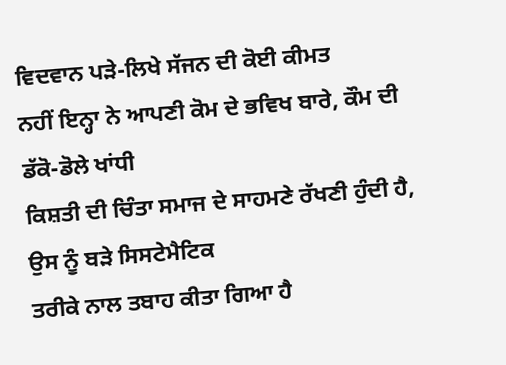ਵਿਦਵਾਨ ਪੜੇ-ਲਿਖੇ ਸੱਜਨ ਦੀ ਕੋਈ ਕੀਮਤ
ਨਹੀਂ ਇਨ੍ਹਾ ਨੇ ਆਪਣੀ ਕੋਮ ਦੇ ਭਵਿਖ ਬਾਰੇ, ਕੌਮ ਦੀ ਡੱਕੋ-ਡੋਲੇ ਖਾਂਧੀ
ਕਿਸ਼ਤੀ ਦੀ ਚਿੰਤਾ ਸਮਾਜ ਦੇ ਸਾਹਮਣੇ ਰੱਖਣੀ ਹੁੰਦੀ ਹੈ, ਉਸ ਨੂੰ ਬੜੇ ਸਿਸਟੇਮੈਟਿਕ
ਤਰੀਕੇ ਨਾਲ ਤਬਾਹ ਕੀਤਾ ਗਿਆ ਹੈ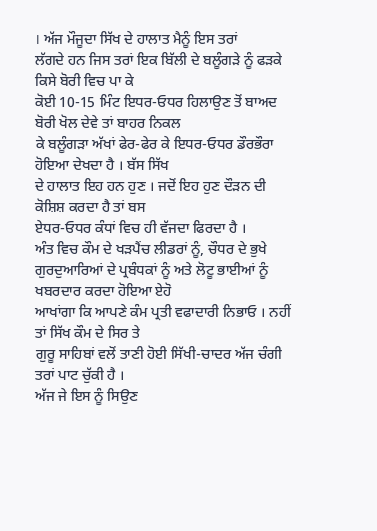। ਅੱਜ ਮੌਜੂਦਾ ਸਿੱਖ ਦੇ ਹਾਲਾਤ ਮੈਨੂੰ ਇਸ ਤਰਾਂ
ਲੱਗਦੇ ਹਨ ਜਿਸ ਤਰਾਂ ਇਕ ਬਿੱਲੀ ਦੇ ਬਲੂੰਗੜੇ ਨੂੰ ਫੜਕੇ ਕਿਸੇ ਬੋਰੀ ਵਿਚ ਪਾ ਕੇ
ਕੋਈ 10-15 ਮਿੰਟ ਇਧਰ-ਓਧਰ ਹਿਲਾਉਣ ਤੋਂ ਬਾਅਦ ਬੋਰੀ ਖੋਲ ਦੇਵੇ ਤਾਂ ਬਾਹਰ ਨਿਕਲ
ਕੇ ਬਲੂੰਗੜਾ ਅੱਖਾਂ ਫੇਰ-ਫੇਰ ਕੇ ਇਧਰ-ਓਧਰ ਡੌਰਭੌਰਾ ਹੋਇਆ ਦੇਖਦਾ ਹੈ । ਬੱਸ ਸਿੱਖ
ਦੇ ਹਾਲਾਤ ਇਹ ਹਨ ਹੁਣ । ਜਦੋਂ ਇਹ ਹੁਣ ਦੌੜਨ ਦੀ ਕੋਸ਼ਿਸ਼ ਕਰਦਾ ਹੈ ਤਾਂ ਬਸ
ਏਧਰ-ਓਧਰ ਕੰਧਾਂ ਵਿਚ ਹੀ ਵੱਜਦਾ ਫਿਰਦਾ ਹੈ ।
ਅੰਤ ਵਿਚ ਕੌਮ ਦੇ ਖੜਪੈਂਚ ਲੀਡਰਾਂ ਨੂੰ, ਚੌਧਰ ਦੇ ਭੁਖੇ
ਗੁਰਦੁਆਰਿਆਂ ਦੇ ਪ੍ਰਬੰਧਕਾਂ ਨੂੰ ਅਤੇ ਲੋਟੂ ਭਾਈਆਂ ਨੂੰ ਖਬਰਦਾਰ ਕਰਦਾ ਹੋਇਆ ਏਹੋ
ਆਖਾਂਗਾ ਕਿ ਆਪਣੇ ਕੰਮ ਪ੍ਰਤੀ ਵਫਾਦਾਰੀ ਨਿਭਾਓ । ਨਹੀਂ ਤਾਂ ਸਿੱਖ ਕੌਮ ਦੇ ਸਿਰ ਤੇ
ਗੁਰੂ ਸਾਹਿਬਾਂ ਵਲੋਂ ਤਾਣੀ ਹੋਈ ਸਿੱਖੀ-ਚਾਦਰ ਅੱਜ ਚੰਗੀ ਤਰਾਂ ਪਾਟ ਚੁੱਕੀ ਹੈ ।
ਅੱਜ ਜੇ ਇਸ ਨੂੰ ਸਿਉਣ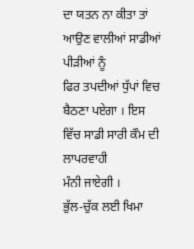ਦਾ ਯਤਨ ਨਾ ਕੀਤਾ ਤਾਂ ਆਉਣ ਵਾਲੀਆਂ ਸਾਡੀਆਂ ਪੀੜੀਆਂ ਨੂੰ
ਫਿਰ ਤਪਦੀਆਂ ਧੁੱਪਾਂ ਵਿਚ ਬੈਠਣਾ ਪਏਗਾ । ਇਸ ਵਿੱਚ ਸਾਡੀ ਸਾਰੀ ਕੌਮ ਦੀ ਲਾਪਰਵਾਹੀ
ਮੰਨੀ ਜਾਏਗੀ ।
ਭੁੱਲ-ਚੁੱਕ ਲਈ ਖਿਮਾ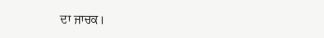ਦਾ ਜਾਚਕ।